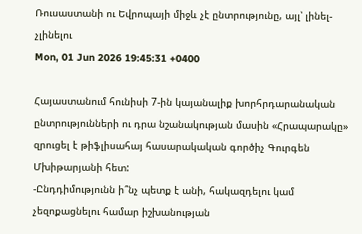Ռուսաստանի ու Եվրոպայի միջև չէ ընտրությունը, այլ՝ լինել-չլինելու
Mon, 01 Jun 2026 19:45:31 +0400

Հայաստանում հունիսի 7-ին կայանալիք խորհրդարանական ընտրությունների ու դրա նշանակության մասին «Հրապարակը» զրուցել է թիֆլիսահայ հասարակական գործիչ Գուրգեն Մխիթարյանի հետ:
-Ընդդիմությունն ի՞նչ պետք է անի, հակազդելու կամ չեզոքացնելու համար իշխանության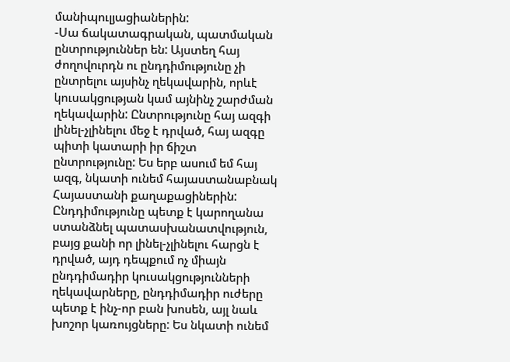մանիպուլյացիաներին:
-Սա ճակատագրական, պատմական ընտրություններ են: Այստեղ հայ ժողովուրդն ու ընդդիմությունը չի ընտրելու այսինչ ղեկավարին, որևէ կուսակցության կամ այնինչ շարժման ղեկավարին: Ընտրությունը հայ ազգի լինել-չլինելու մեջ է դրված, հայ ազգը պիտի կատարի իր ճիշտ ընտրությունը: Ես երբ ասում եմ հայ ազգ, նկատի ունեմ հայաստանաբնակ Հայաստանի քաղաքացիներին: Ընդդիմությունը պետք է կարողանա ստանձնել պատասխանատվություն, բայց քանի որ լինել-չլինելու հարցն է դրված, այդ դեպքում ոչ միայն ընդդիմադիր կուսակցությունների ղեկավարները, ընդդիմադիր ուժերը պետք է ինչ-որ բան խոսեն, այլ նաև խոշոր կառույցները: Ես նկատի ունեմ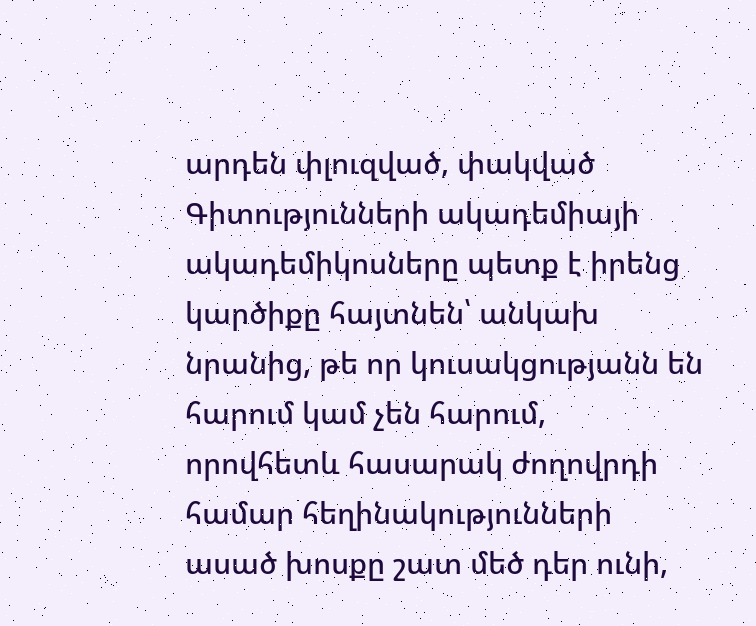արդեն փլուզված, փակված Գիտությունների ակադեմիայի ակադեմիկոսները պետք է իրենց կարծիքը հայտնեն՝ անկախ նրանից, թե որ կուսակցությանն են հարում կամ չեն հարում, որովհետև հասարակ ժողովրդի համար հեղինակությունների ասած խոսքը շատ մեծ դեր ունի,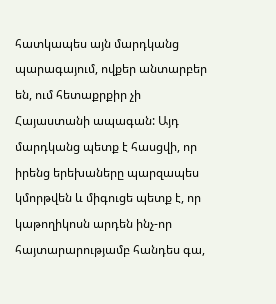հատկապես այն մարդկանց պարագայում, ովքեր անտարբեր են, ում հետաքրքիր չի Հայաստանի ապագան: Այդ մարդկանց պետք է հասցվի, որ իրենց երեխաները պարզապես կմորթվեն և միգուցե պետք է, որ կաթողիկոսն արդեն ինչ-որ հայտարարությամբ հանդես գա,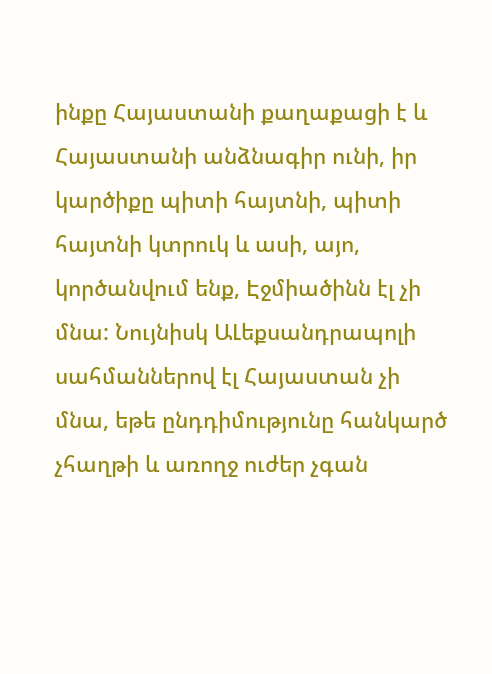ինքը Հայաստանի քաղաքացի է և Հայաստանի անձնագիր ունի, իր կարծիքը պիտի հայտնի, պիտի հայտնի կտրուկ և ասի, այո, կործանվում ենք, Էջմիածինն էլ չի մնա: Նույնիսկ ԱԼեքսանդրապոլի սահմաններով էլ Հայաստան չի մնա, եթե ընդդիմությունը հանկարծ չհաղթի և առողջ ուժեր չգան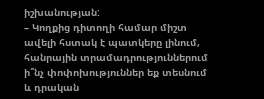իշխանության:
– Կողքից դիտողի համար միշտ ավելի հստակ է պատկերը լինում, հանրային տրամադրություններում ի՞նչ փոփոխություններ եք տեսնում և դրական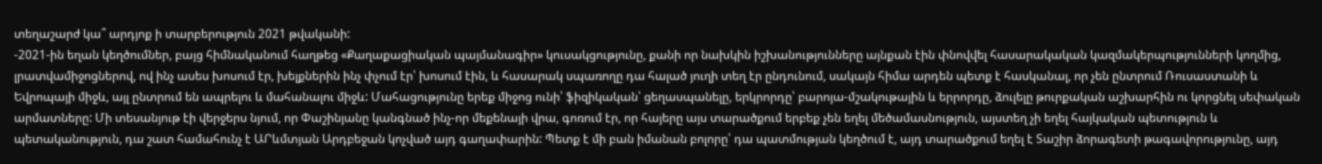տեղաշարժ կա՞ արդյոք ի տարբերություն 2021 թվականի:
-2021-ին եղան կեղծումներ, բայց հիմնականում հաղթեց «Քաղաքացիական պայմանագիր» կուսակցությունը, քանի որ նախկին իշխանությունները այնքան էին փնովվել հասարակական կազմակերպությունների կողմից, լրատվամիջոցներով, ով ինչ ասես խոսում էր, խելքներին ինչ փչում էր՝ խոսում էին, և հասարակ սպառողը դա հալած յուղի տեղ էր ընդունում, սակայն հիմա արդեն պետք է հասկանալ, որ չեն ընտրում Ռուսաստանի և Եվրոպայի միջև, այլ ընտրում են ապրելու և մահանալու միջև: Մահացությունը երեք միջոց ունի՝ ֆիզիկական՝ ցեղասպանելը, երկրորդը՝ բարոյա-մշակութային և երրորդը, ձուլելը թուրքական աշխարհին ու կորցնել սեփական արմատները: Մի տեսանյութ էի վերջերս նյում, որ Փաշինյանը կանգնած ինչ-որ մեքենայի վրա, գոռում էր, որ հայերը այս տարածքում երբեք չեն եղել մեծամասնություն, այստեղ չի եղել հայկական պետություն և պետականություն, դա շատ համահունչ է ԱՐևմտյան Արդբեջան կոչված այդ գաղափարին: Պետք է մի բան իմանան բոլորը՝ դա պատմության կեղծում է, այդ տարածքում եղել է Տաշիր ձորագետի թագավորությունը, այդ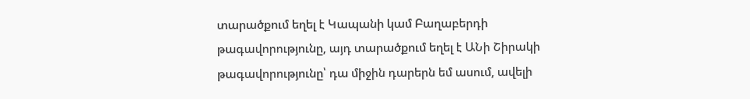տարածքում եղել է Կապանի կամ Բաղաբերդի թագավորությունը, այդ տարածքում եղել է ԱՆի Շիրակի թագավորությունը՝ դա միջին դարերն եմ ասում, ավելի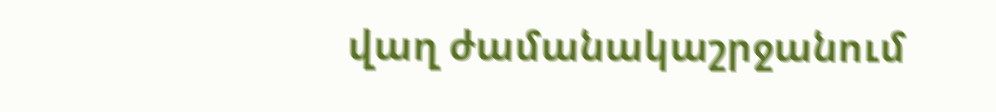վաղ ժամանակաշրջանում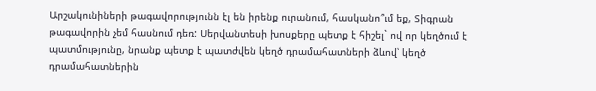Արշակունիների թագավորությունն էլ են իրենք ուրանում, հասկանո՞ւմ եք, Տիգրան թագավորին չեմ հասնում դեռ: Սերվանտեսի խոսքերը պետք է հիշել` ով որ կեղծում է պատմությունը, նրանք պետք է պատժվեն կեղծ դրամահատների ձևով՝ կեղծ դրամահատներին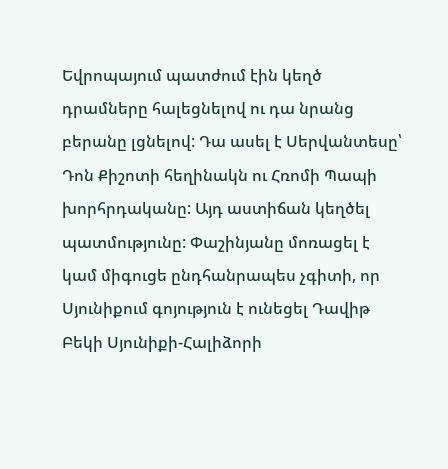Եվրոպայում պատժում էին կեղծ դրամները հալեցնելով ու դա նրանց բերանը լցնելով: Դա ասել է Սերվանտեսը՝ Դոն Քիշոտի հեղինակն ու Հռոմի Պապի խորհրդականը: Այդ աստիճան կեղծել պատմությունը: Փաշինյանը մոռացել է կամ միգուցե ընդհանրապես չգիտի, որ Սյունիքում գոյություն է ունեցել Դավիթ Բեկի Սյունիքի-Հալիձորի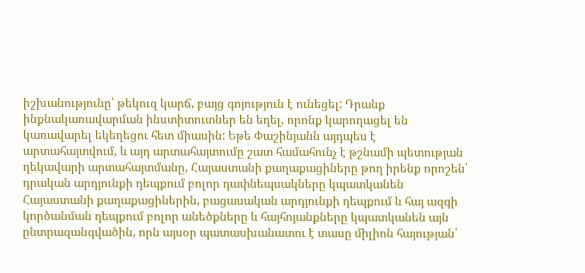իշխանությունը՝ թեկուզ կարճ, բայց գոյություն է ունեցել: Դրանք ինքնակառավարման ինստիտուտներ են եղել, որոնք կարողացել են կառավարել եկեղեցու հետ միասին: Եթե Փաշինյանն այդպես է արտահայտվում, և այդ արտահայտումը շատ համահունչ է թշնամի պետության ղեկավարի արտահայտմանը, Հայաստանի քաղաքացիները թող իրենք որոշեն՝ դրական արդյունքի դեպքում բոլոր դափնեպսակները կպատկանեն Հայաստանի քաղաքացիներին, բացասական արդյունքի դեպքում և հայ ազգի կործանման դեպքում բոլոր անեծքները և հայհոյանքները կպատկանեն այն ընտրազանգվածին, որն այսօր պատասխանատու է տասը միլիոն հայության՝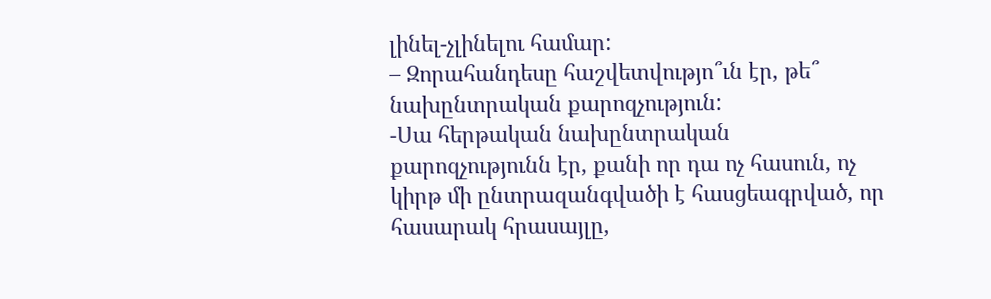լինել-չլինելու համար:
– Զորահանդեսը հաշվետվությո՞ւն էր, թե՞ նախընտրական քարոզչություն:
-Սա հերթական նախընտրական քարոզչությունն էր, քանի որ դա ոչ հասուն, ոչ կիրթ մի ընտրազանգվածի է հասցեագրված, որ հասարակ հրասայլը,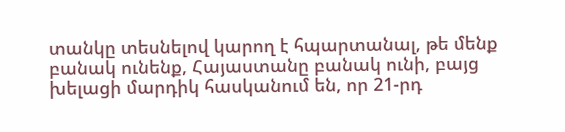տանկը տեսնելով կարող է հպարտանալ, թե մենք բանակ ունենք, Հայաստանը բանակ ունի, բայց խելացի մարդիկ հասկանում են, որ 21-րդ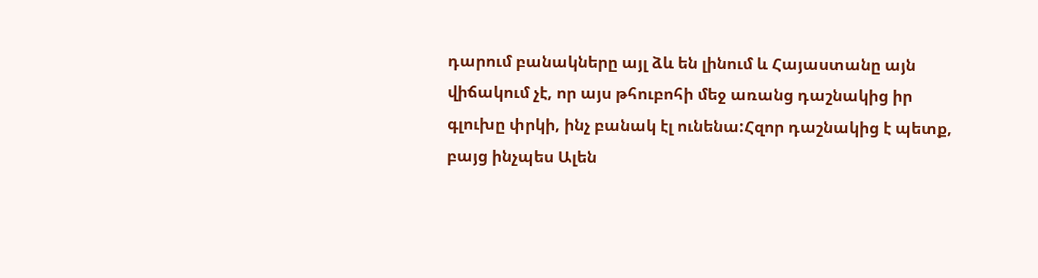դարում բանակները այլ ձև են լինում և Հայաստանը այն վիճակում չէ, որ այս թհուբոհի մեջ առանց դաշնակից իր գլուխը փրկի, ինչ բանակ էլ ունենա:Հզոր դաշնակից է պետք, բայց ինչպես Ալեն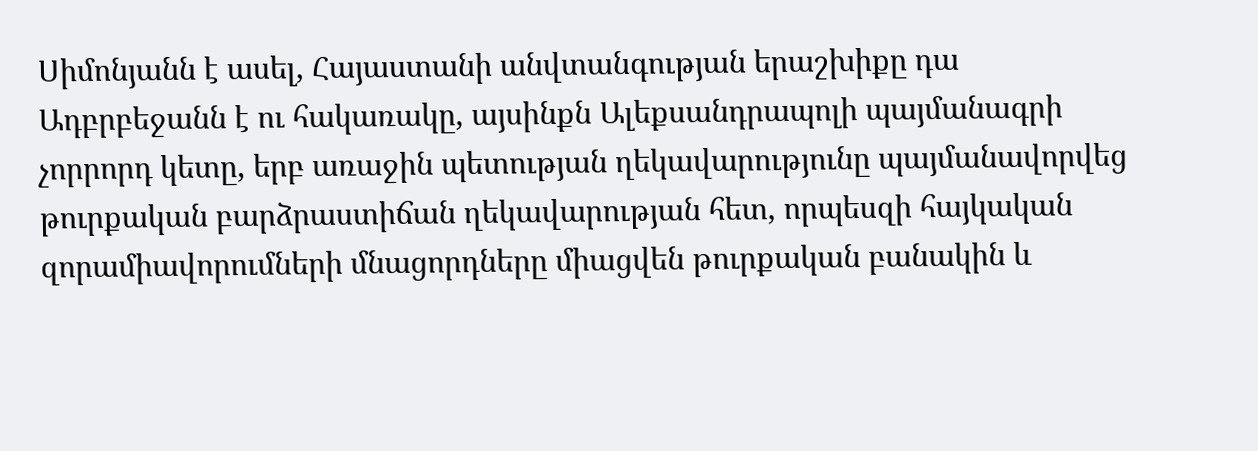Սիմոնյանն է ասել, Հայաստանի անվտանգության երաշխիքը դա Ադբրբեջանն է ու հակառակը, այսինքն Ալեքսանդրապոլի պայմանագրի չորրորդ կետը, երբ առաջին պետության ղեկավարությունը պայմանավորվեց թուրքական բարձրաստիճան ղեկավարության հետ, որպեսզի հայկական զորամիավորումների մնացորդները միացվեն թուրքական բանակին և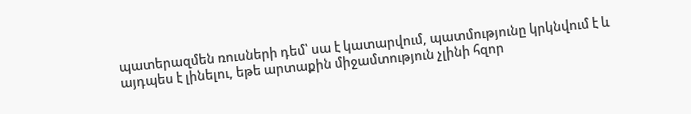պատերազմեն ռուսների դեմ՝ սա է կատարվում, պատմությունը կրկնվում է և այդպես է լինելու, եթե արտաքին միջամտություն չլինի հզոր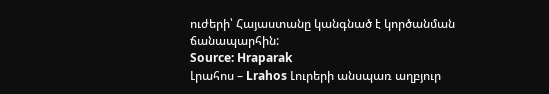ուժերի՝ Հայաստանը կանգնած է կործանման ճանապարհին:
Source: Hraparak
Լրահոս – Lrahos Լուրերի անսպառ աղբյուր